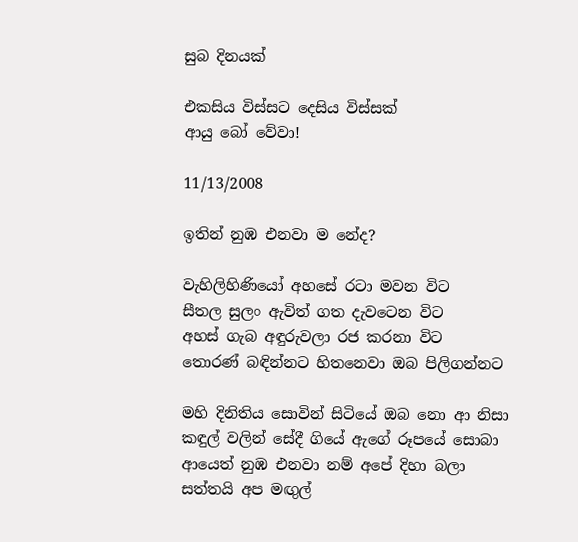සුබ දිනයක්

එකසිය විස්සට දෙසිය විස්සක්
ආයු බෝ වේවා!

11/13/2008

ඉතින් නුඹ ‍එනවා ම නේද?

වැහිලිහිණියෝ අහසේ රටා මවන විට
සීතල සුලං ඇවිත් ගත දැවටෙන විට
අහස් ගැබ අඳුරුවලා රජ කරනා විට
තොරණ් බඳින්නට හිතනෙවා ඔබ පිලිගන්නට

මහි දිනිතිය සොවින් සිටියේ ඔබ නො ආ නිසා
කඳුල් වලින් සේදී ගියේ ඇගේ රූපයේ සොබා
ආයෙත් නුඹ එනවා නම් අපේ දිහා බලා
සත්තයි අප මඟුල්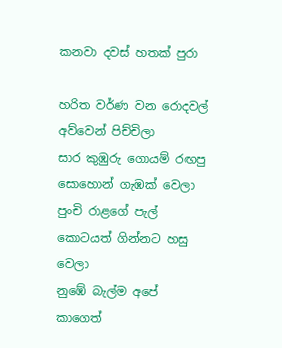කනවා දවස් හතක් පුරා

හරිත වර්ණ වන රොදවල් අව්වෙන් පිච්චිලා
සාර කුඹුරු ගොයම් රඟපු සොහොන් ගැඹක් වෙලා
පුංචි රාළගේ පැල් කොටයත් ගින්නට හසු වෙලා
නුඹේ බැල්ම අපේ කාගෙත්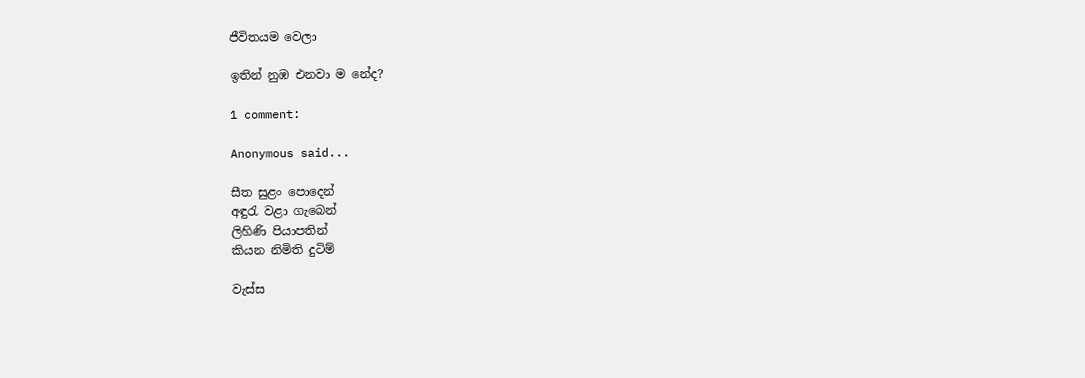ජීවිතයම වෙලා

ඉතින් නුඹ ‍එනවා ම නේද?

1 comment:

Anonymous said...

සීත සුළං පොදෙන්
අඳුරැ වළා ගැබෙන්
ලිහිණි පියාපතින්
කියන නිමිති දුටිම්

වැස්ස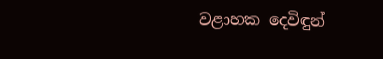වළාහක දෙවිඳුන්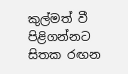කුල්මත් වී පිළිගන්නට
සිතක රඟන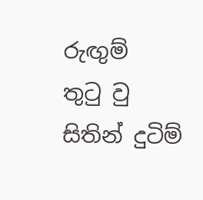රුඟුම්
තුටු වු සිතින් දුටිම්